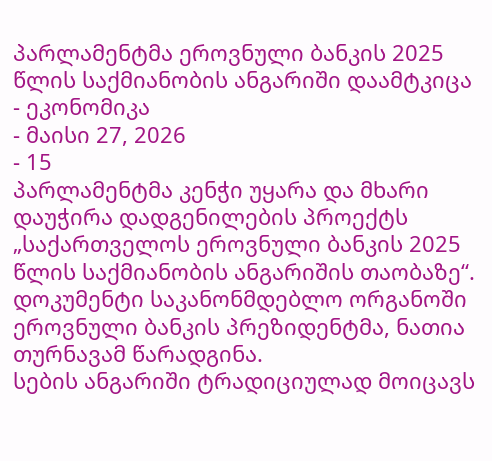პარლამენტმა ეროვნული ბანკის 2025 წლის საქმიანობის ანგარიში დაამტკიცა
- ეკონომიკა
- მაისი 27, 2026
- 15
პარლამენტმა კენჭი უყარა და მხარი დაუჭირა დადგენილების პროექტს „საქართველოს ეროვნული ბანკის 2025 წლის საქმიანობის ანგარიშის თაობაზე“. დოკუმენტი საკანონმდებლო ორგანოში ეროვნული ბანკის პრეზიდენტმა, ნათია თურნავამ წარადგინა.
სების ანგარიში ტრადიციულად მოიცავს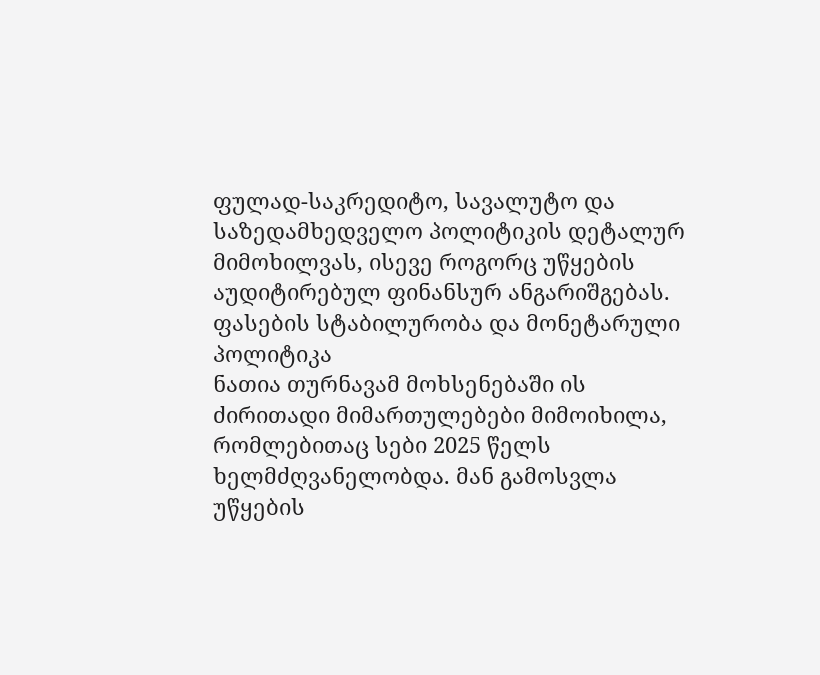ფულად-საკრედიტო, სავალუტო და საზედამხედველო პოლიტიკის დეტალურ მიმოხილვას, ისევე როგორც უწყების აუდიტირებულ ფინანსურ ანგარიშგებას.
ფასების სტაბილურობა და მონეტარული პოლიტიკა
ნათია თურნავამ მოხსენებაში ის ძირითადი მიმართულებები მიმოიხილა, რომლებითაც სები 2025 წელს ხელმძღვანელობდა. მან გამოსვლა უწყების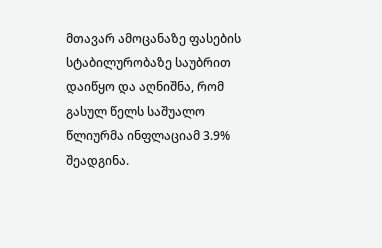მთავარ ამოცანაზე ფასების სტაბილურობაზე საუბრით დაიწყო და აღნიშნა, რომ გასულ წელს საშუალო წლიურმა ინფლაციამ 3.9% შეადგინა.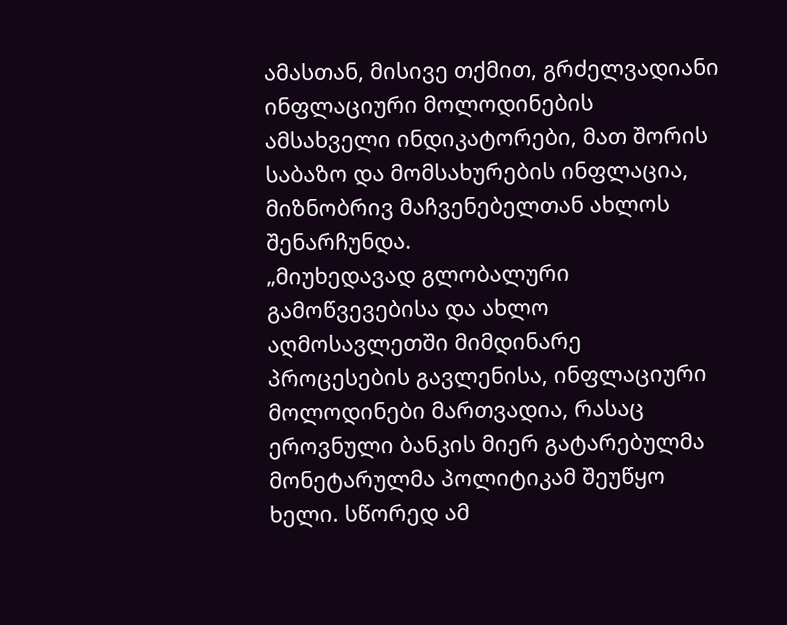ამასთან, მისივე თქმით, გრძელვადიანი ინფლაციური მოლოდინების ამსახველი ინდიკატორები, მათ შორის საბაზო და მომსახურების ინფლაცია, მიზნობრივ მაჩვენებელთან ახლოს შენარჩუნდა.
„მიუხედავად გლობალური გამოწვევებისა და ახლო აღმოსავლეთში მიმდინარე პროცესების გავლენისა, ინფლაციური მოლოდინები მართვადია, რასაც ეროვნული ბანკის მიერ გატარებულმა მონეტარულმა პოლიტიკამ შეუწყო ხელი. სწორედ ამ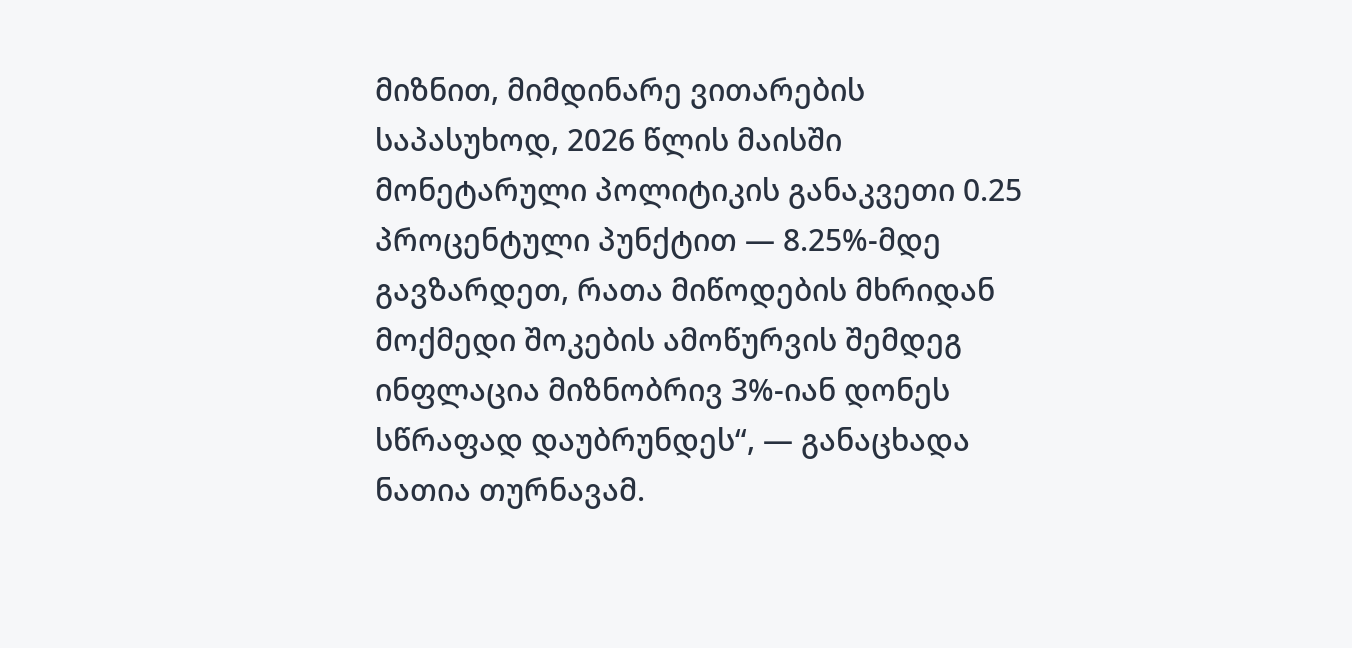მიზნით, მიმდინარე ვითარების საპასუხოდ, 2026 წლის მაისში მონეტარული პოლიტიკის განაკვეთი 0.25 პროცენტული პუნქტით — 8.25%-მდე გავზარდეთ, რათა მიწოდების მხრიდან მოქმედი შოკების ამოწურვის შემდეგ ინფლაცია მიზნობრივ 3%-იან დონეს სწრაფად დაუბრუნდეს“, — განაცხადა ნათია თურნავამ.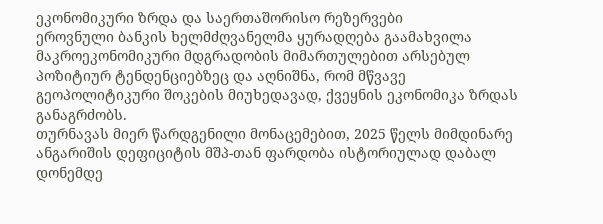ეკონომიკური ზრდა და საერთაშორისო რეზერვები
ეროვნული ბანკის ხელმძღვანელმა ყურადღება გაამახვილა მაკროეკონომიკური მდგრადობის მიმართულებით არსებულ პოზიტიურ ტენდენციებზეც და აღნიშნა, რომ მწვავე გეოპოლიტიკური შოკების მიუხედავად, ქვეყნის ეკონომიკა ზრდას განაგრძობს.
თურნავას მიერ წარდგენილი მონაცემებით, 2025 წელს მიმდინარე ანგარიშის დეფიციტის მშპ-თან ფარდობა ისტორიულად დაბალ დონემდე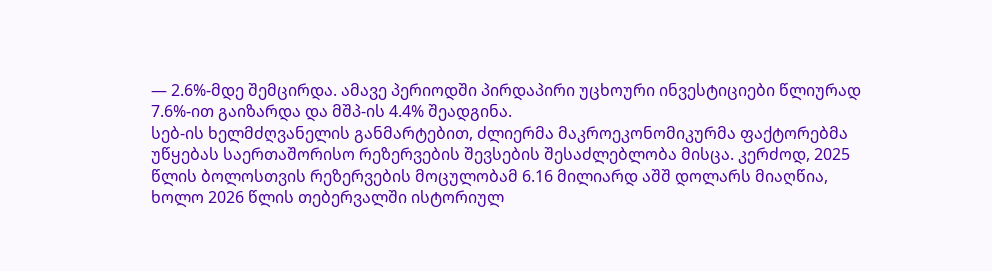— 2.6%-მდე შემცირდა. ამავე პერიოდში პირდაპირი უცხოური ინვესტიციები წლიურად 7.6%-ით გაიზარდა და მშპ-ის 4.4% შეადგინა.
სებ-ის ხელმძღვანელის განმარტებით, ძლიერმა მაკროეკონომიკურმა ფაქტორებმა უწყებას საერთაშორისო რეზერვების შევსების შესაძლებლობა მისცა. კერძოდ, 2025 წლის ბოლოსთვის რეზერვების მოცულობამ 6.16 მილიარდ აშშ დოლარს მიაღწია, ხოლო 2026 წლის თებერვალში ისტორიულ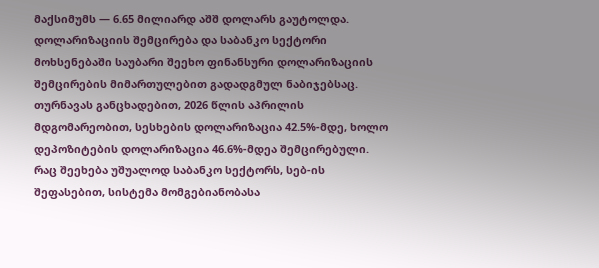მაქსიმუმს — 6.65 მილიარდ აშშ დოლარს გაუტოლდა.
დოლარიზაციის შემცირება და საბანკო სექტორი
მოხსენებაში საუბარი შეეხო ფინანსური დოლარიზაციის შემცირების მიმართულებით გადადგმულ ნაბიჯებსაც. თურნავას განცხადებით, 2026 წლის აპრილის მდგომარეობით, სესხების დოლარიზაცია 42.5%-მდე, ხოლო დეპოზიტების დოლარიზაცია 46.6%-მდეა შემცირებული.
რაც შეეხება უშუალოდ საბანკო სექტორს, სებ-ის შეფასებით, სისტემა მომგებიანობასა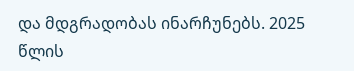და მდგრადობას ინარჩუნებს. 2025 წლის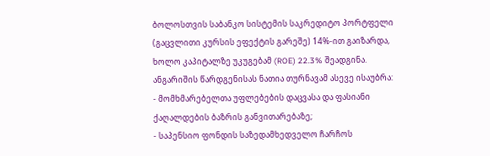ბოლოსთვის საბანკო სისტემის საკრედიტო პორტფელი (გაცვლითი კურსის ეფექტის გარეშე) 14%-ით გაიზარდა, ხოლო კაპიტალზე უკუგებამ (ROE) 22.3% შეადგინა.
ანგარიშის წარდგენისას ნათია თურნავამ ასევე ისაუბრა:
- მომხმარებელთა უფლებების დაცვასა და ფასიანი ქაღალდების ბაზრის განვითარებაზე;
- საპენსიო ფონდის საზედამხედველო ჩარჩოს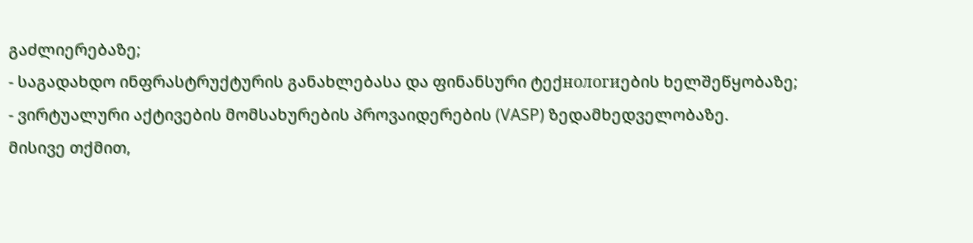გაძლიერებაზე;
- საგადახდო ინფრასტრუქტურის განახლებასა და ფინანსური ტექнологиების ხელშეწყობაზე;
- ვირტუალური აქტივების მომსახურების პროვაიდერების (VASP) ზედამხედველობაზე.
მისივე თქმით,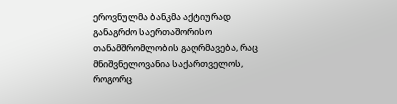ეროვნულმა ბანკმა აქტიურად განაგრძო საერთაშორისო თანამშრომლობის გაღრმავება, რაც მნიშვნელოვანია საქართველოს, როგორც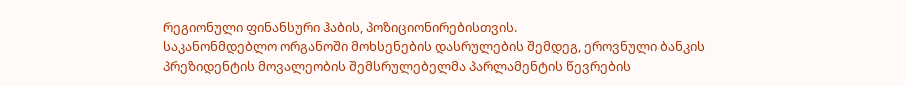რეგიონული ფინანსური ჰაბის, პოზიციონირებისთვის.
საკანონმდებლო ორგანოში მოხსენების დასრულების შემდეგ, ეროვნული ბანკის პრეზიდენტის მოვალეობის შემსრულებელმა პარლამენტის წევრების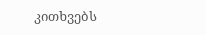კითხვებს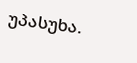უპასუხა.